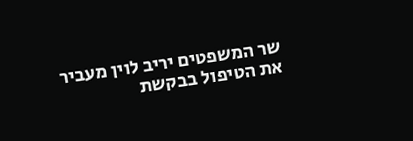שר המשפטים יריב לוין מעביר את הטיפול בבקשת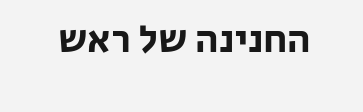החנינה של ראש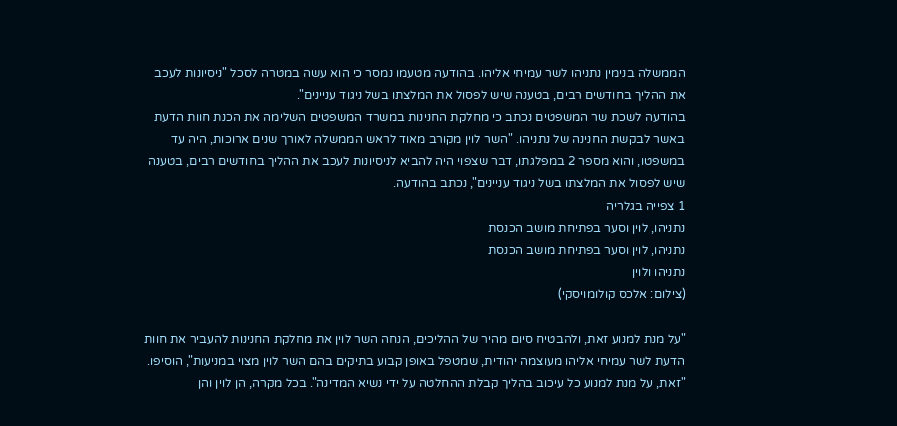הממשלה בנימין נתניהו לשר עמיחי אליהו. בהודעה מטעמו נמסר כי הוא עשה במטרה לסכל "ניסיונות לעכב את ההליך בחודשים רבים, בטענה שיש לפסול את המלצתו בשל ניגוד עניינים".
בהודעה לשכת שר המשפטים נכתב כי מחלקת החנינות במשרד המשפטים השלימה את הכנת חוות הדעת באשר לבקשת החנינה של נתניהו. "השר לוין מקורב מאוד לראש הממשלה לאורך שנים ארוכות, היה עד במשפטו, והוא מספר 2 במפלגתו, דבר שצפוי היה להביא לניסיונות לעכב את ההליך בחודשים רבים, בטענה שיש לפסול את המלצתו בשל ניגוד עניינים", נכתב בהודעה.
1 צפייה בגלריה
נתניהו, לוין וסער בפתיחת מושב הכנסת
נתניהו, לוין וסער בפתיחת מושב הכנסת
נתניהו ולוין
(צילום: אלכס קולומויסקי)

"על מנת למנוע זאת, ולהבטיח סיום מהיר של ההליכים, הנחה השר לוין את מחלקת החנינות להעביר את חוות הדעת לשר עמיחי אליהו מעוצמה יהודית, שמטפל באופן קבוע בתיקים בהם השר לוין מצוי במניעות", הוסיפו. "זאת, על מנת למנוע כל עיכוב בהליך קבלת ההחלטה על ידי נשיא המדינה". בכל מקרה, הן לוין והן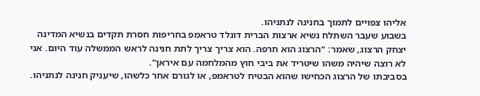אליהו צפויים לתמוך בחנינה לנתניהו.
בשבוע שעבר השתלח נשיא ארצות הברית דונלד טראמפ בחריפות חסרת תקדים בנשיא המדינה יצחק הרצוג, שאמר: "הרצוג הוא חרפה. הוא צריך צריך לתת חנינה לראש הממשלה עוד היום. אני לא רוצה שיהיה משהו שיטריד את ביבי חוץ מהמלחמה עם איראן".
בסביבתו של הרצוג הכחישו שהוא הבטיח לטראמפ, או לגורם אחר כלשהו, שיעניק חנינה לנתניהו.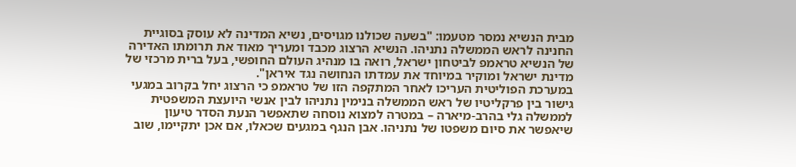מבית הנשיא נמסר מטעמו: "בשעה שכולנו מגויסים, נשיא המדינה לא עוסק בסוגיית החנינה לראש הממשלה נתניהו. הנשיא הרצוג מכבד ומעריך מאוד את תרומתו האדירה של הנשיא טראמפ לביטחון ישראל, רואה בו מנהיג העולם החופשי, בעל ברית מרכזי של מדינת ישראל ומוקיר במיוחד את עמדתו הנחושה נגד איראן".
במערכת הפוליטית העריכו לאחר המתקפה הזו של טראמפ כי הרצוג יחל בקרוב במגעי גישור בין פרקליטיו של ראש הממשלה בנימין נתניהו לבין אנשי היועצת המשפטית לממשלה גלי בהרב-מיארה – במטרה למצוא נוסחה שתאפשר הנעת הסדר טיעון שיאפשר את סיום משפטו של נתניהו. אבן הנגף במגעים שכאלו, אם אכן יתקיימו, שוב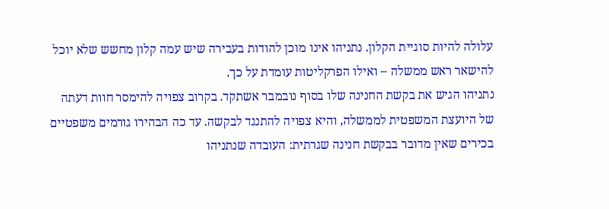עלולה להיות סוגיית הקלון. נתניהו אינו מוכן להודות בעבירה שיש עמה קלון מחשש שלא יוכל להישאר ראש ממשלה – ואילו הפרקליטות עומדת על כך.
נתניהו הגיש את בקשת החנינה שלו בסוף נובמבר אשתקד. בקרוב צפויה להימסר חוות דעתה של היועצת המשפטית לממשלה, והיא צפויה להתנגד לבקשה. עד כה הבהירו גורמים משפטיים בכירים שאין מדובר בבקשת חנינה שגרתית: העובדה שנתניהו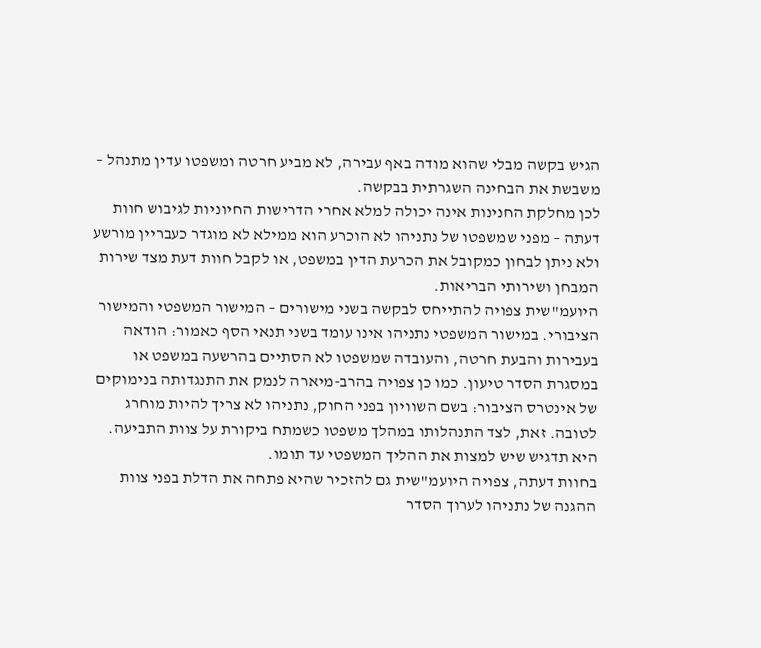הגיש בקשה מבלי שהוא מודה באף עבירה, לא מביע חרטה ומשפטו עדין מתנהל – משבשת את הבחינה השגרתית בבקשה.
לכן מחלקת החנינות אינה יכולה למלא אחרי הדרישות החיוניות לגיבוש חוות דעתה – מפני שמשפטו של נתניהו לא הוכרע הוא ממילא לא מוגדר כעבריין מורשע ולא ניתן לבחון כמקובל את הכרעת הדין במשפט, או לקבל חוות דעת מצד שירות המבחן ושירותי הבריאות.
היועמ"שית צפויה להתייחס לבקשה בשני מישורים – המישור המשפטי והמישור הציבורי. במישור המשפטי נתניהו אינו עומד בשני תנאי הסף כאמור: הודאה בעבירות והבעת חרטה, והעובדה שמשפטו לא הסתיים בהרשעה במשפט או במסגרת הסדר טיעון. כמו כן צפויה בהרב-מיארה לנמק את התנגדותה בנימוקים של אינטרס הציבור: בשם השוויון בפני החוק, נתניהו לא צריך להיות מוחרג לטובה. זאת, לצד התנהלותו במהלך משפטו כשמתח ביקורת על צוות התביעה. היא תדגיש שיש למצות את ההליך המשפטי עד תומו.
בחוות דעתה, צפויה היועמ"שית גם להזכיר שהיא פתחה את הדלת בפני צוות ההגנה של נתניהו לערוך הסדר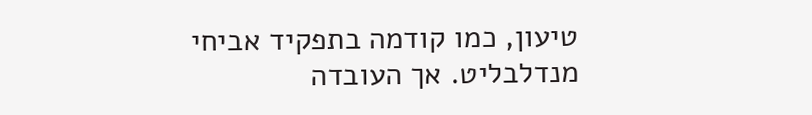טיעון, כמו קודמה בתפקיד אביחי מנדלבליט. אך העובדה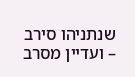שנתניהו סירב – ועדיין מסרב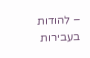– להודות בעבירות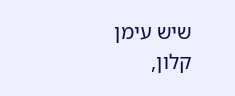שיש עימן קלון,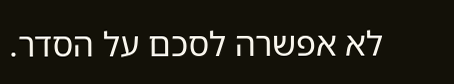לא אפשרה לסכם על הסדר.